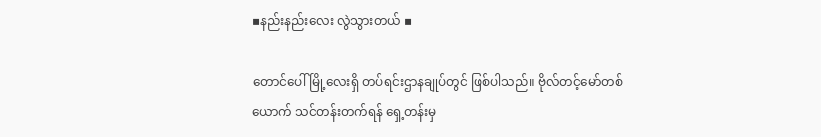▪နည်းနည်းလေး လွဲသွားတယ် ▪

တောင်ပေါ်မြို့လေးရှိ တပ်ရင်းဌာနချုပ်တွင် ဖြစ်ပါသည်။ ဗိုလ်တင့်မော်တစ်ယောက် သင်တန်းတက်ရန် ရှေ့တန်းမှ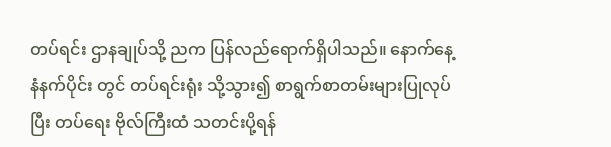တပ်ရင်း ဌာနချုပ်သို့ ညက ပြန်လည်ရောက်ရှိပါသည်။ နောက်နေ့ နံနက်ပိုင်း တွင် တပ်ရင်းရုံး သို့သွား၍ စာရွက်စာတမ်းများပြုလုပ်ပြီး တပ်ရေး ဗိုလ်ကြီးထံ သတင်းပို့ရန်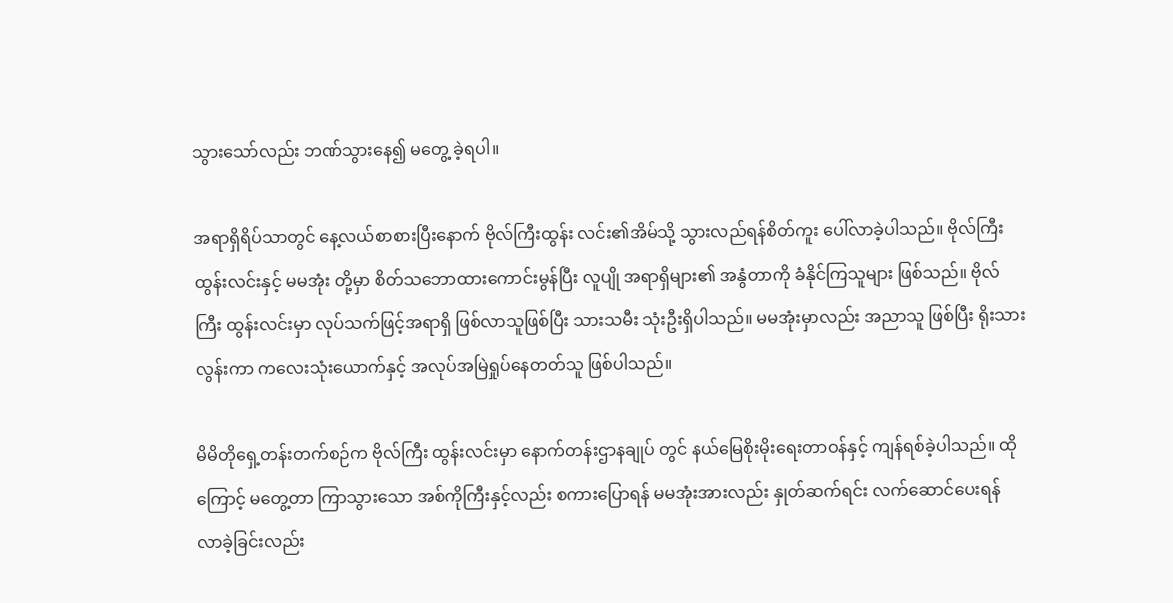သွားသော်လည်း ဘဏ်သွားနေ၍ မတွေ့ ခဲ့ရပါ။

အရာရှိရိပ်သာတွင် နေ့လယ်စာစားပြီးနောက် ဗိုလ်ကြီးထွန်း လင်း၏အိမ်သို့ သွားလည်ရန်စိတ်ကူး ပေါ်လာခဲ့ပါသည်။ ဗိုလ်ကြီးထွန်းလင်းနှင့် မမအုံး တို့မှာ စိတ်သဘောထားကောင်းမွန်ပြီး လူပျို အရာရှိများ၏ အနွံတာကို ခံနိုင်ကြသူများ ဖြစ်သည်။ ဗိုလ်ကြီး ထွန်းလင်းမှာ လုပ်သက်ဖြင့်အရာရှိ ဖြစ်လာသူဖြစ်ပြီး သားသမီး သုံးဦးရှိပါသည်။ မမအုံးမှာလည်း အညာသူ ဖြစ်ပြီး ရိုးသားလွန်းကာ ကလေးသုံးယောက်နှင့် အလုပ်အမြဲရှုပ်နေတတ်သူ ဖြစ်ပါသည်။

မိမိတိုရှေ့တန်းတက်စဉ်က ဗိုလ်ကြီး ထွန်းလင်းမှာ နောက်တန်းဌာနချုပ် တွင် နယ်မြေစိုးမိုးရေးတာဝန်နှင့် ကျန်ရစ်ခဲ့ပါသည်။ ထိုကြောင့် မတွေ့တာ ကြာသွားသော အစ်ကိုကြီးနှင့်လည်း စကားပြောရန် မမအုံးအားလည်း နှုတ်ဆက်ရင်း လက်ဆောင်ပေးရန် လာခဲ့ခြင်းလည်း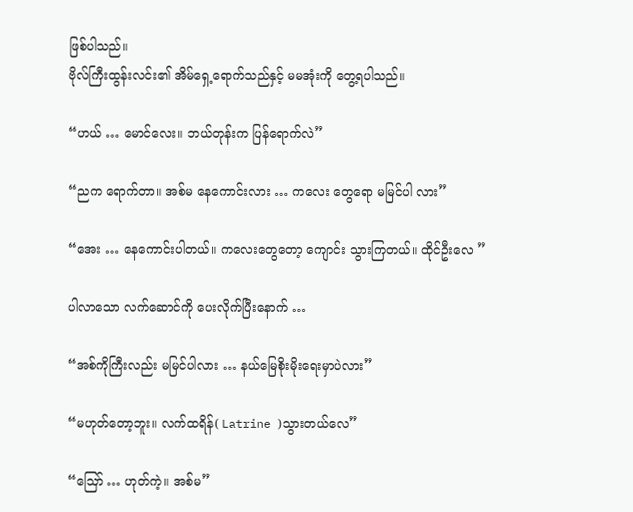ဖြစ်ပါသည်။
ဗိုလ်ကြီးထွန်းလင်း၏ အိမ်ရှေ့ရောက်သည်နှင့် မမအုံးကို တွေ့ရပါသည်။

“ဟယ် … မောင်လေး။ ဘယ်တုန်းက ပြန်ရောက်လဲ”

“ညက ရောက်တာ။ အစ်မ နေကောင်းလား … ကလေး တွေရော မမြင်ပါ လား”

“အေး … နေကောင်းပါတယ်။ ကလေးတွေတော့ ကျောင်း သွားကြတယ်။ ထိုင်ဦးလေ ”

ပါလာသော လက်ဆောင်ကို ပေးလိုက်ပြီးနောက် …

“အစ်ကိုကြီးလည်း မမြင်ပါလား … နယ်မြေစိုးမိုးရေးမှာပဲလား”

“မဟုတ်တော့ဘူး။ လက်ထရိန်( Latrine )သွားတယ်လေ”

“ဪ … ဟုတ်ကဲ့။ အစ်မ”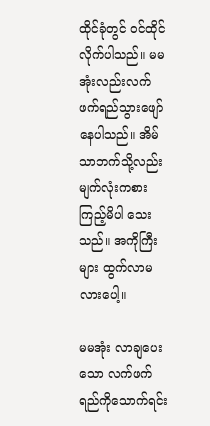ထိုင်ခုံတွင် ဝင်ထိုင်လိုက်ပါသည်။ မမအုံးလည်းလက်ဖက်ရည်သွားဖျော် နေပါသည်။ အိမ်သာဘက်သို့လည်း မျက်လုံးကစားကြည့်မိပါ သေးသည်။ အကိုကြီးများ ထွက်လာမလားပေါ့။

မမအုံး လာချပေးသော လက်ဖက်ရည်ကိုသောက်ရင်း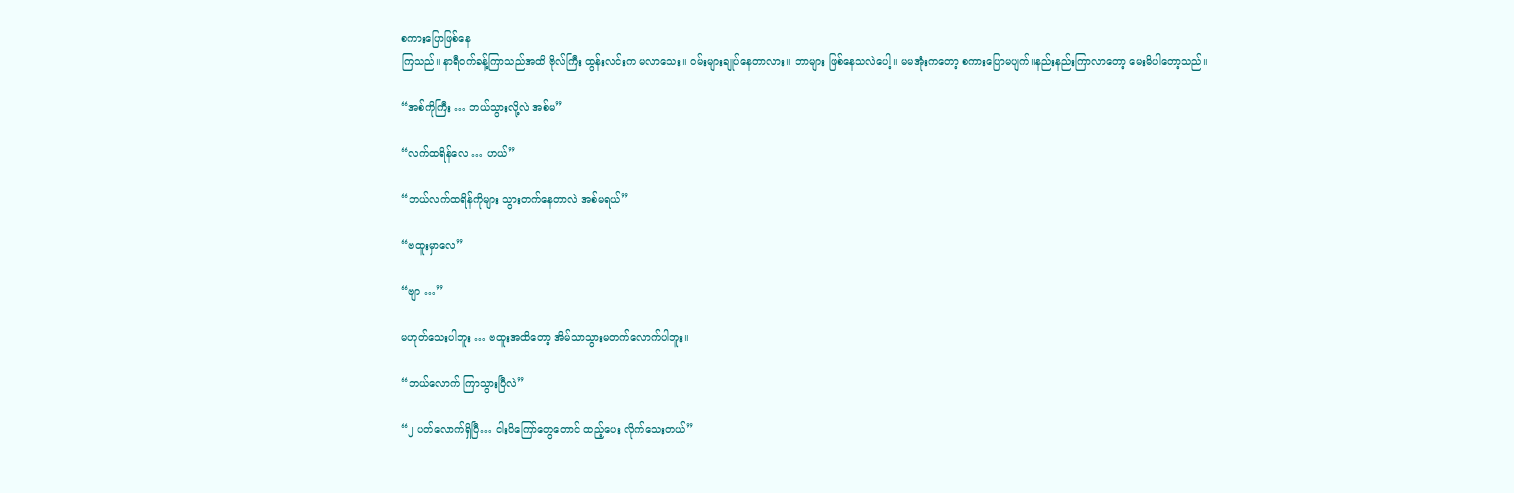စကားပြောဖြစ်နေ
ကြသည်။ နာရီဝက်ခန့်ကြာသည်အထိ ဗိုလ်ကြီး ထွန်းလင်းက မလာသေး။ ဝမ်းများချုပ်နေတာလား။ ဘာများ ဖြစ်နေသလဲပေါ့။ မမအုံးကတော့ စကားပြောမပျက်။နည်းနည်းကြာလာတော့ မေးမိပါတော့သည်။

“အစ်ကိုကြီး … ဘယ်သွားလို့လဲ အစ်မ”

“လက်ထရိန်လေ … ဟယ်”

“ဘယ်လက်ထရိန်ကိုများ သွားတက်နေတာလဲ အစ်မရယ်”

“ဗထူးမှာလေ”

“ဗျာ …”

မဟုတ်သေးပါဘူး … ဗထူးအထိတော့ အိမ်သာသွားမတက်လောက်ပါဘူး။

“ဘယ်လောက် ကြာသွားပြီလဲ”

“၂ ပတ်လောက်ရှိပြီ… ငါးပိကြော်တွေတောင် ထည့်ပေး လိုက်သေးတယ်”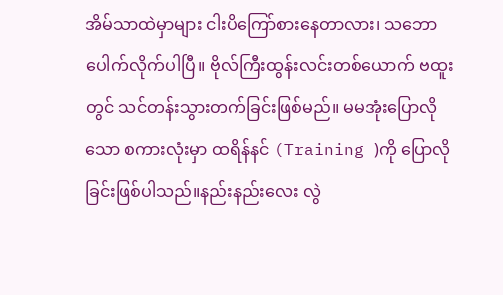အိမ်သာထဲမှာများ ငါးပိကြော်စားနေတာလား၊ သဘော ပေါက်လိုက်ပါပြီ။ ဗိုလ်ကြီးထွန်းလင်းတစ်ယောက် ဗထူးတွင် သင်တန်းသွားတက်ခြင်းဖြစ်မည်။ မမအုံးပြောလိုသော စကားလုံးမှာ ထရိန်နင် (Training )ကို ပြောလိုခြင်းဖြစ်ပါသည်။နည်းနည်းလေး လွဲ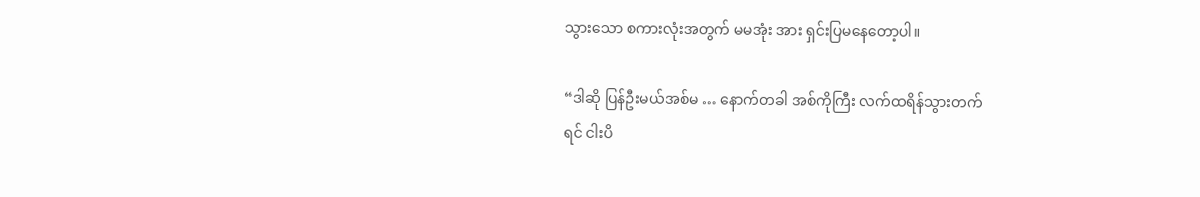သွားသော စကားလုံးအတွက် မမအုံး အား ရှင်းပြမနေတော့ပါ။

“ဒါဆို ပြန်ဦးမယ်အစ်မ … နောက်တခါ အစ်ကိုကြီး လက်ထရိန်သွားတက်
ရင် ငါးပိ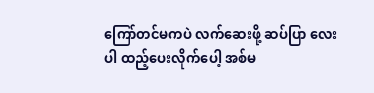ကြော်တင်မကပဲ လက်ဆေးဖို့ ဆပ်ပြာ လေးပါ ထည့်ပေးလိုက်ပေါ့ အစ်မ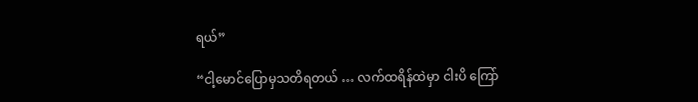ရယ်”

“ငါ့မောင်ပြောမှသတိရတယ် … လက်ထရိန်ထဲမှာ ငါးပိ ကြော်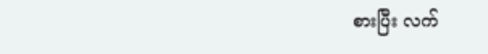စားပြီး လက်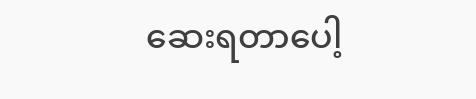ဆေးရတာပေါ့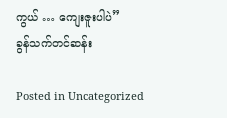ကွယ် … ကျေးဇူးပါပဲ”
ခွန်သက်တင်ဆန်း

Posted in Uncategorized